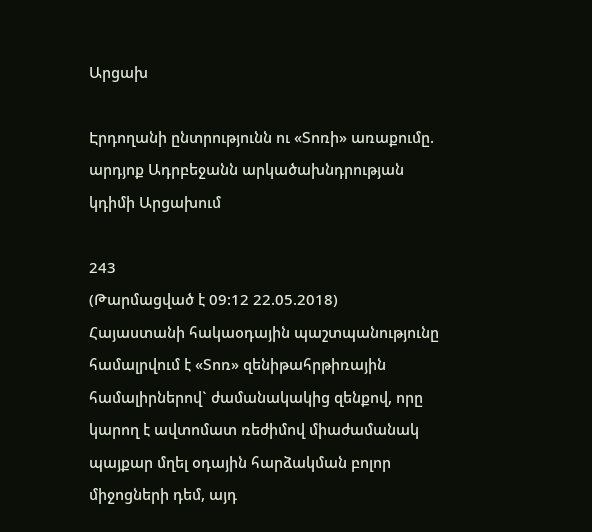Արցախ

Էրդողանի ընտրությունն ու «Տոռի» առաքումը. արդյոք Ադրբեջանն արկածախնդրության կդիմի Արցախում

243
(Թարմացված է 09:12 22.05.2018)
Հայաստանի հակաօդային պաշտպանությունը համալրվում է «Տոռ» զենիթահրթիռային համալիրներով` ժամանակակից զենքով, որը կարող է ավտոմատ ռեժիմով միաժամանակ պայքար մղել օդային հարձակման բոլոր միջոցների դեմ, այդ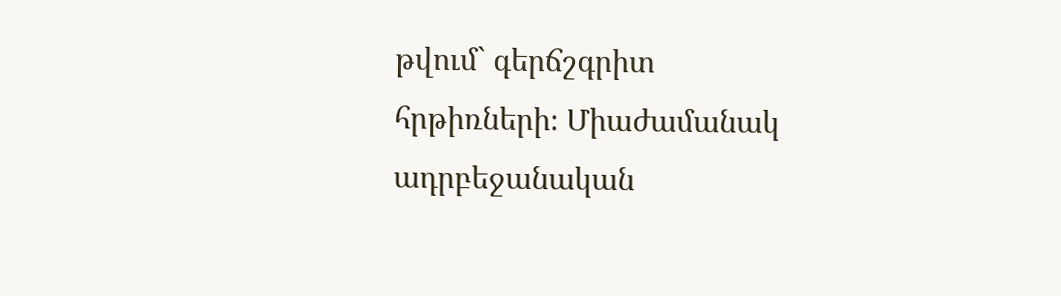թվում` գերճշգրիտ հրթիռների։ Միաժամանակ ադրբեջանական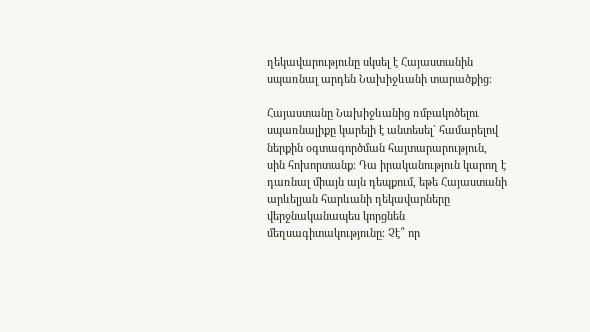ղեկավարությունը սկսել է Հայաստանին սպառնալ արդեն Նախիջևանի տարածքից։

Հայաստանը Նախիջևանից ռմբակոծելու սպառնալիքը կարելի է անտեսել` համարելով ներքին օգտագործման հայտարարություն, սին հոխորտանք։ Դա իրականություն կարող է դառնալ միայն այն դեպքում, եթե Հայաստանի արևելյան հարևանի ղեկավարները վերջնականապես կորցնեն մեղսագիտակությունը։ Չէ՞ որ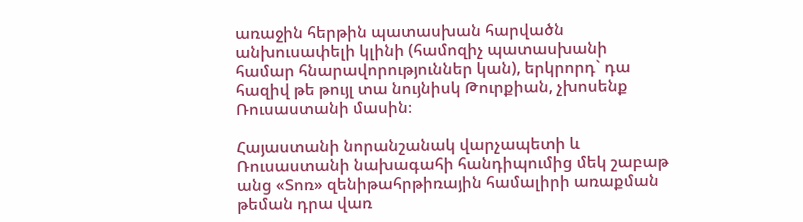առաջին հերթին պատասխան հարվածն անխուսափելի կլինի (համոզիչ պատասխանի համար հնարավորություններ կան), երկրորդ` դա հազիվ թե թույլ տա նույնիսկ Թուրքիան, չխոսենք Ռուսաստանի մասին։

Հայաստանի նորանշանակ վարչապետի և Ռուսաստանի նախագահի հանդիպումից մեկ շաբաթ անց «Տոռ» զենիթահրթիռային համալիրի առաքման թեման դրա վառ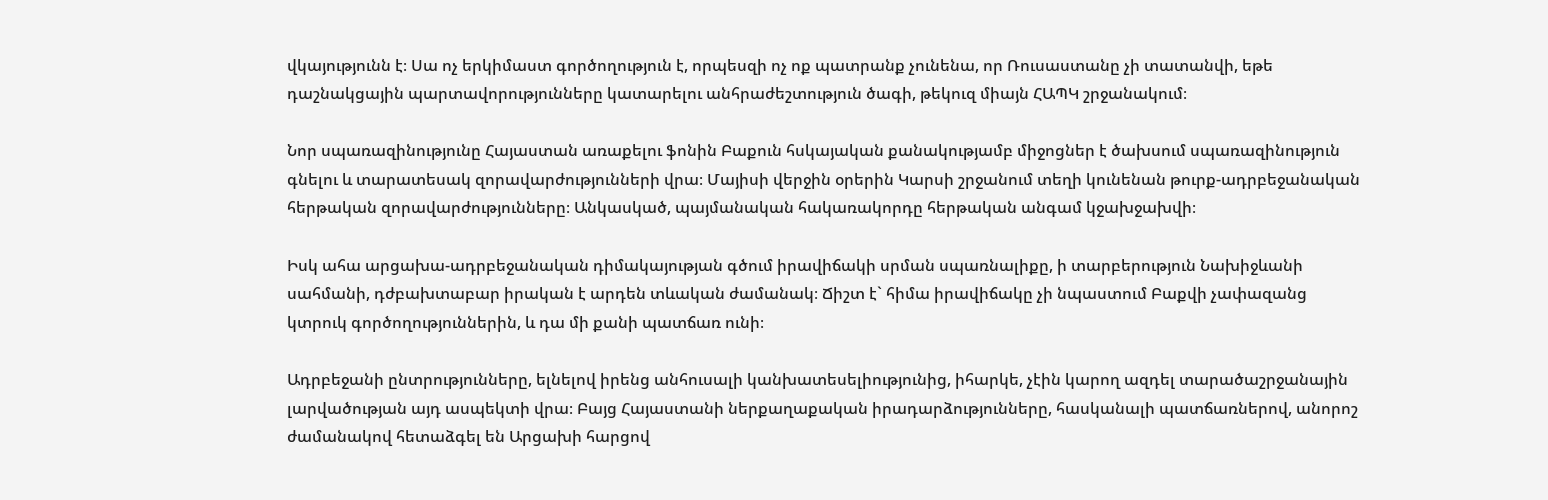վկայությունն է։ Սա ոչ երկիմաստ գործողություն է, որպեսզի ոչ ոք պատրանք չունենա, որ Ռուսաստանը չի տատանվի, եթե դաշնակցային պարտավորությունները կատարելու անհրաժեշտություն ծագի, թեկուզ միայն ՀԱՊԿ շրջանակում։

Նոր սպառազինությունը Հայաստան առաքելու ֆոնին Բաքուն հսկայական քանակությամբ միջոցներ է ծախսում սպառազինություն գնելու և տարատեսակ զորավարժությունների վրա։ Մայիսի վերջին օրերին Կարսի շրջանում տեղի կունենան թուրք-ադրբեջանական հերթական զորավարժությունները։ Անկասկած, պայմանական հակառակորդը հերթական անգամ կջախջախվի։

Իսկ ահա արցախա-ադրբեջանական դիմակայության գծում իրավիճակի սրման սպառնալիքը, ի տարբերություն Նախիջևանի սահմանի, դժբախտաբար իրական է արդեն տևական ժամանակ։ Ճիշտ է` հիմա իրավիճակը չի նպաստում Բաքվի չափազանց կտրուկ գործողություններին, և դա մի քանի պատճառ ունի։

Ադրբեջանի ընտրությունները, ելնելով իրենց անհուսալի կանխատեսելիությունից, իհարկե, չէին կարող ազդել տարածաշրջանային լարվածության այդ ասպեկտի վրա։ Բայց Հայաստանի ներքաղաքական իրադարձությունները, հասկանալի պատճառներով, անորոշ ժամանակով հետաձգել են Արցախի հարցով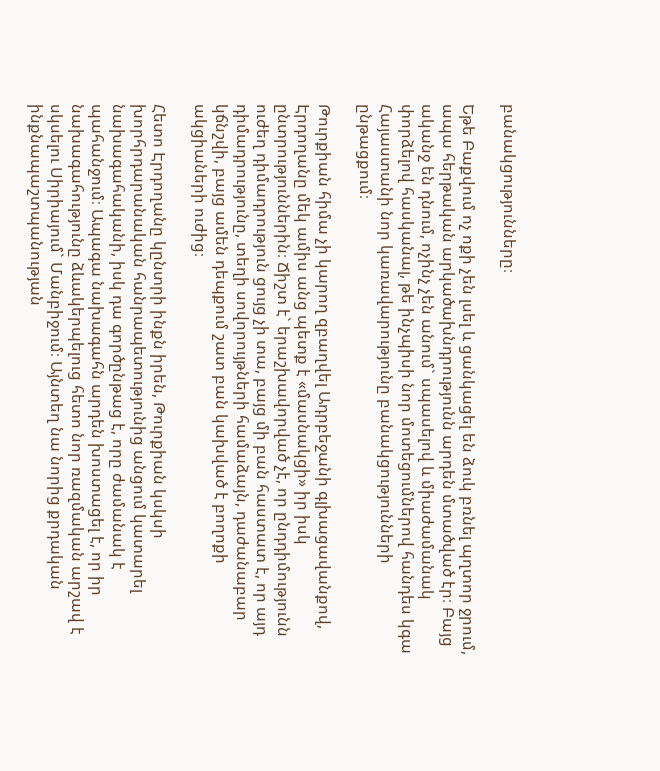բանակցությունները։

Եթե Բաքվում ոչ ոքի չեն լսել և ցանկացել են ձուկ բռնել պղտոր ջրում, ապա հերթական արկածախնդրությունն արդեն մտածված էր։ Բայց ականջ են դնում, ոչինչ չեն անում` սպասելով և միաժամանակ փորձելով հասկանալ, թե ինչպիսի նոր մոտեցումներով հանդես կգա Հայաստանի նոր կառավարությունը բանակցությունների ընթացքում։

Թուրքիան հիմա չի կարող զբաղվել Ադրբեջանի գլխացավանքով, Էրդողանը մեկ ամիս անց պետք է «մասնակցի» իր իսկ ընտրություններին։ Ճիշտ է` երաշխավորված չէ, որ ընդդիմությունն ուժեղ դիմադրություն ցույց չի տա, բայց մի բան հաստատ է, որ այդ դիմադրությունը, տեղի սովորույթների համաձայն, դաժանաբար կճնշվի, բայց ամեն դեպքում շատ բան կախված է բողոքի ակցիաների ուժից։

Հետո Էրդողանը կընտրի ինքն իրեն, Թուրքիան կսկսի խորհրդարանական հանրապետությունից անցում կատարել նախագահականի, իսկ դա գործընթաց է, որը ժամանակ է պահանջում։ Ապագա նախագահն արդեն խոստացել է, որ իր նախագահությունը ձևակերպելուց հետո նոր ռազմական արշավ է սկսելու Սիրիայում` Մանբիջում։ Այնտեղ նա նորից քրդական ինքնապաշտպանության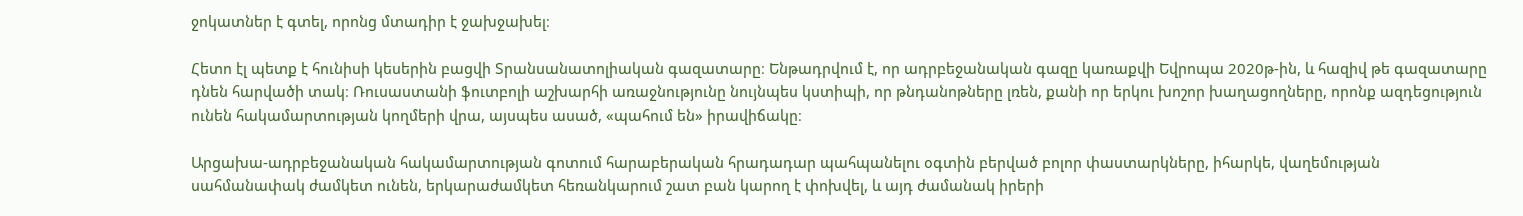ջոկատներ է գտել, որոնց մտադիր է ջախջախել։

Հետո էլ պետք է հունիսի կեսերին բացվի Տրանսանատոլիական գազատարը։ Ենթադրվում է, որ ադրբեջանական գազը կառաքվի Եվրոպա 2020թ-ին, և հազիվ թե գազատարը դնեն հարվածի տակ։ Ռուսաստանի ֆուտբոլի աշխարհի առաջնությունը նույնպես կստիպի, որ թնդանոթները լռեն, քանի որ երկու խոշոր խաղացողները, որոնք ազդեցություն ունեն հակամարտության կողմերի վրա, այսպես ասած, «պահում են» իրավիճակը։

Արցախա-ադրբեջանական հակամարտության գոտում հարաբերական հրադադար պահպանելու օգտին բերված բոլոր փաստարկները, իհարկե, վաղեմության սահմանափակ ժամկետ ունեն, երկարաժամկետ հեռանկարում շատ բան կարող է փոխվել, և այդ ժամանակ իրերի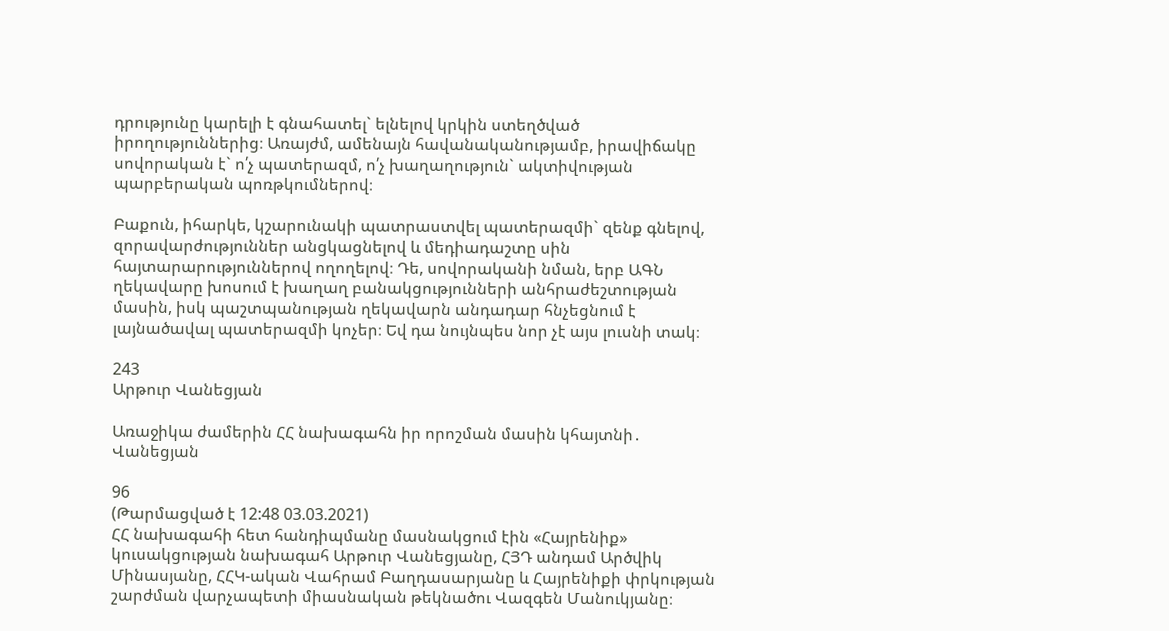դրությունը կարելի է գնահատել` ելնելով կրկին ստեղծված իրողություններից։ Առայժմ, ամենայն հավանականությամբ, իրավիճակը սովորական է` ո՛չ պատերազմ, ո՛չ խաղաղություն` ակտիվության պարբերական պոռթկումներով։

Բաքուն, իհարկե, կշարունակի պատրաստվել պատերազմի` զենք գնելով, զորավարժություններ անցկացնելով և մեդիադաշտը սին հայտարարություններով ողողելով։ Դե, սովորականի նման, երբ ԱԳՆ ղեկավարը խոսում է խաղաղ բանակցությունների անհրաժեշտության մասին, իսկ պաշտպանության ղեկավարն անդադար հնչեցնում է լայնածավալ պատերազմի կոչեր։ Եվ դա նույնպես նոր չէ այս լուսնի տակ։

243
Արթուր Վանեցյան

Առաջիկա ժամերին ՀՀ նախագահն իր որոշման մասին կհայտնի․ Վանեցյան

96
(Թարմացված է 12:48 03.03.2021)
ՀՀ նախագահի հետ հանդիպմանը մասնակցում էին «Հայրենիք» կուսակցության նախագահ Արթուր Վանեցյանը, ՀՅԴ անդամ Արծվիկ Մինասյանը, ՀՀԿ-ական Վահրամ Բաղդասարյանը և Հայրենիքի փրկության շարժման վարչապետի միասնական թեկնածու Վազգեն Մանուկյանը։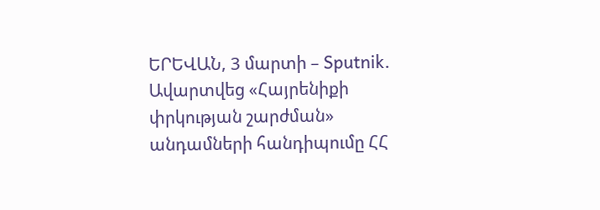ԵՐԵՎԱՆ, 3 մարտի – Sputnik. Ավարտվեց «Հայրենիքի փրկության շարժման» անդամների հանդիպումը ՀՀ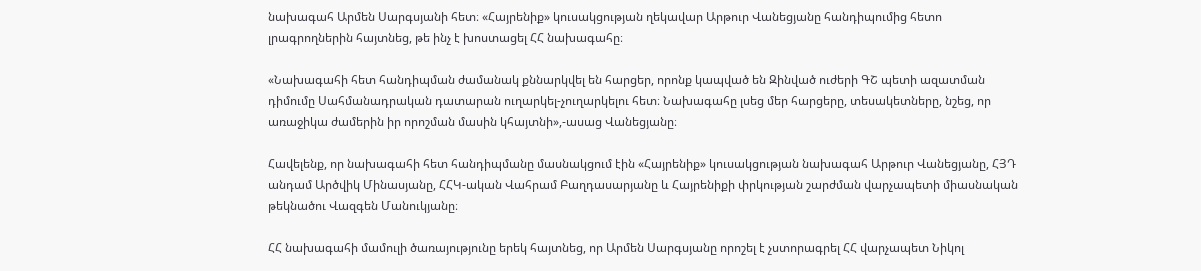նախագահ Արմեն Սարգսյանի հետ։ «Հայրենիք» կուսակցության ղեկավար Արթուր Վանեցյանը հանդիպումից հետո լրագրողներին հայտնեց, թե ինչ է խոստացել ՀՀ նախագահը։

«Նախագահի հետ հանդիպման ժամանակ քննարկվել են հարցեր, որոնք կապված են Զինված ուժերի ԳՇ պետի ազատման դիմումը Սահմանադրական դատարան ուղարկել-չուղարկելու հետ։ Նախագահը լսեց մեր հարցերը, տեսակետները, նշեց, որ առաջիկա ժամերին իր որոշման մասին կհայտնի»,-ասաց Վանեցյանը։

Հավելենք, որ նախագահի հետ հանդիպմանը մասնակցում էին «Հայրենիք» կուսակցության նախագահ Արթուր Վանեցյանը, ՀՅԴ անդամ Արծվիկ Մինասյանը, ՀՀԿ-ական Վահրամ Բաղդասարյանը և Հայրենիքի փրկության շարժման վարչապետի միասնական թեկնածու Վազգեն Մանուկյանը։

ՀՀ նախագահի մամուլի ծառայությունը երեկ հայտնեց, որ Արմեն Սարգսյանը որոշել է չստորագրել ՀՀ վարչապետ Նիկոլ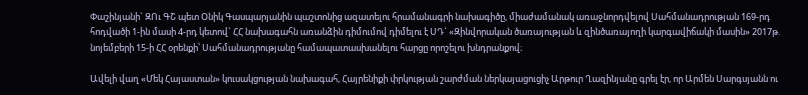Փաշինյանի` ԶՈւ ԳՇ պետ Օնիկ Գասպարյանին պաշտոնից ազատելու հրամանագրի նախագիծը, միաժամանակ առաջնորդվելով Սահմանադրության 169-րդ հոդվածի 1-ին մասի 4-րդ կետով` ՀՀ նախագահն առանձին դիմումով դիմելու է ՍԴ` «Զինվորական ծառայության և զինծառայողի կարգավիճակի մասին» 2017թ. նոյեմբերի 15-ի ՀՀ օրենքի՝ Սահմանադրությանը համապատասխանելու հարցը որոշելու խնդրանքով։

Ավելի վաղ «Մեկ Հայաստան» կուսակցության նախագահ, Հայրենիքի փրկության շարժման ներկայացուցիչ Արթուր Ղազինյանը գրել էր, որ Արմեն Սարգսյանն ու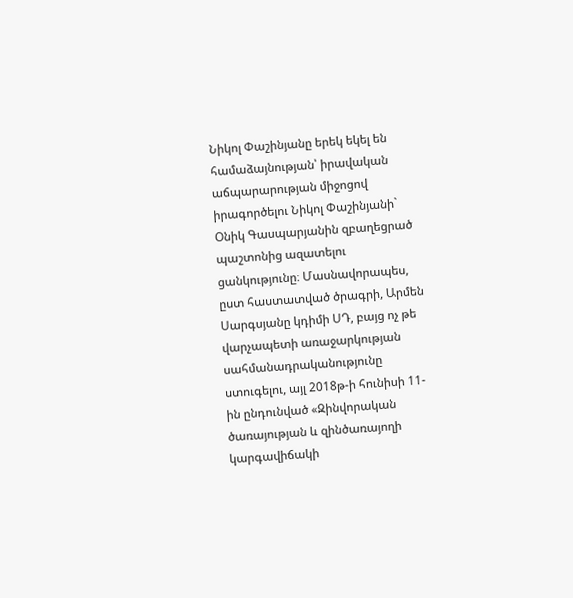Նիկոլ Փաշինյանը երեկ եկել են համաձայնության՝ իրավական աճպարարության միջոցով իրագործելու Նիկոլ Փաշինյանի` Օնիկ Գասպարյանին զբաղեցրած պաշտոնից ազատելու ցանկությունը։ Մասնավորապես, ըստ հաստատված ծրագրի, Արմեն Սարգսյանը կդիմի ՍԴ, բայց ոչ թե վարչապետի առաջարկության սահմանադրականությունը ստուգելու, այլ 2018թ-ի հունիսի 11-ին ընդունված «Զինվորական ծառայության և զինծառայողի կարգավիճակի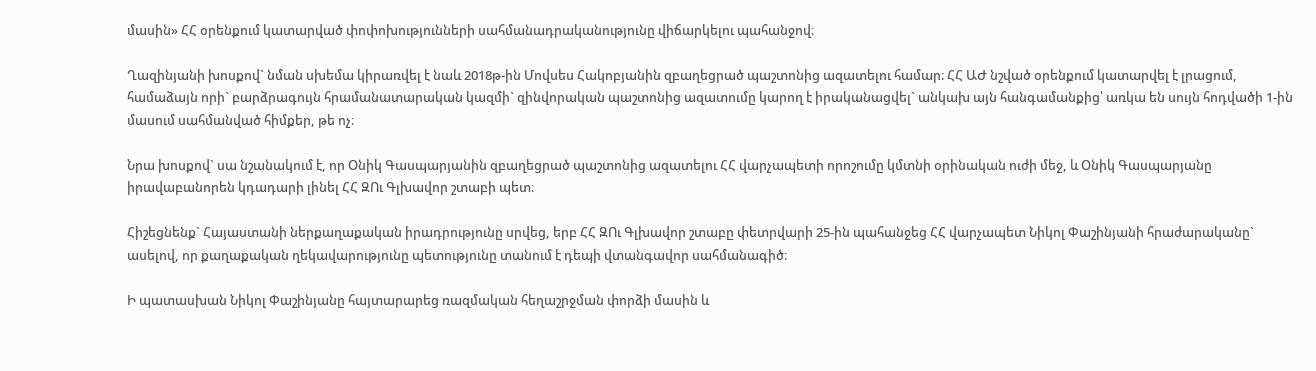մասին» ՀՀ օրենքում կատարված փոփոխությունների սահմանադրականությունը վիճարկելու պահանջով։

Ղազինյանի խոսքով` նման սխեմա կիրառվել է նաև 2018թ-ին Մովսես Հակոբյանին զբաղեցրած պաշտոնից ազատելու համար։ ՀՀ ԱԺ նշված օրենքում կատարվել է լրացում, համաձայն որի` բարձրագույն հրամանատարական կազմի` զինվորական պաշտոնից ազատումը կարող է իրականացվել` անկախ այն հանգամանքից՝ առկա են սույն հոդվածի 1-ին մասում սահմանված հիմքեր, թե ոչ։

Նրա խոսքով` սա նշանակում է, որ Օնիկ Գասպարյանին զբաղեցրած պաշտոնից ազատելու ՀՀ վարչապետի որոշումը կմտնի օրինական ուժի մեջ, և Օնիկ Գասպարյանը իրավաբանորեն կդադարի լինել ՀՀ ԶՈւ Գլխավոր շտաբի պետ։

Հիշեցնենք` Հայաստանի ներքաղաքական իրադրությունը սրվեց, երբ ՀՀ ԶՈւ Գլխավոր շտաբը փետրվարի 25-ին պահանջեց ՀՀ վարչապետ Նիկոլ Փաշինյանի հրաժարականը` ասելով, որ քաղաքական ղեկավարությունը պետությունը տանում է դեպի վտանգավոր սահմանագիծ։

Ի պատասխան Նիկոլ Փաշինյանը հայտարարեց ռազմական հեղաշրջման փորձի մասին և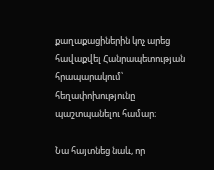քաղաքացիներին կոչ արեց հավաքվել Հանրապետության հրապարակում՝ հեղափոխությունը պաշտպանելու համար։

Նա հայտնեց նաև, որ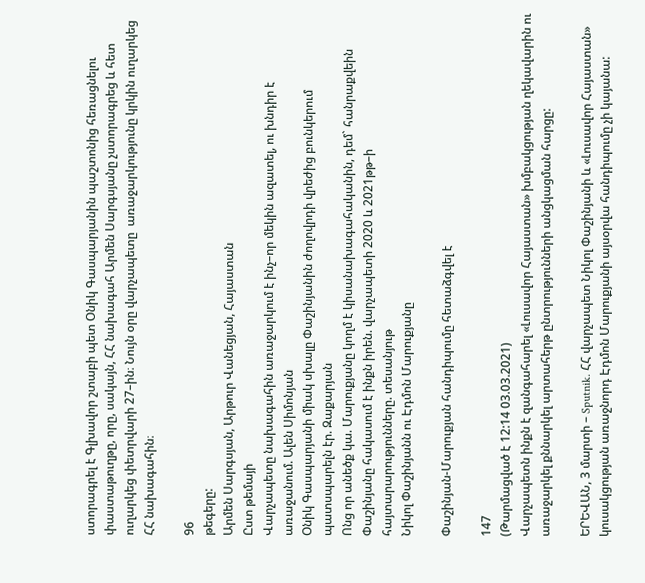ստորագրել է Գլխավոր շտաբի պետ Օնիկ Գասպարյանին պաշտոնից հեռացնելու փաստաթուղթը, որը, սակայն, ՀՀ նախագահ Արմեն Սարգսյանը չստորագրեց և հետ ուղարկեց փետրվարի 27–ին։ Նույն օրը վարչապետը  առաջարկությունը կրկին ուղարկեց ՀՀ նախագահին։

96
թեգերը:
Արմեն Սարգսյան, Արթուր Վանեցյան, Հայաստան
Ըստ թեմայի
Վարչապետը նախագահին առաջարկում է ինչ–որ մեկին ազատել, ու խնդիր է առաջանում. Ալեն Սիմոնյան
Օնիկ Գասպարյանի միակ սխալը Փաշինյանին ժողովրդի վրեժից բունկերում պատսպարելն էր. Զաքարյան
Ոնց որ անեծք կա. Մարուքյանը կողմ է կիսանախագահականին, դեմ` հանրաքվեին
Փաշինյանը հակասում է ինքն իրեն. վարչապետի 2020 և 2021թթ–ի հայտարարությունները. տեսանյութ
Նիկոլ Փաշինյանն ու Էդմոն Մարուքյանը

Փաշինյան-Մարուքյան հանդիպումը հետաձգվել է

147
(Թարմացված է 12:14 03.03.2021)
Վարչապետն ինքն է զանգահարել «Լուսավոր Հայաստան» խմբակցության ղեկավարին ու առաջարկել քննարկել արտահերթ ընտրությունների անցկացման հարցը:

ԵՐԵՎԱՆ, 3 մարտի – Sputnik. ՀՀ վարչապետ Նիկոլ Փաշինյանի և «Լուսավոր Հայաստան» կուսակցության առաջնորդ Էդմոն Մարուքյանի այսօրվա հանդիպումը չի կայանա: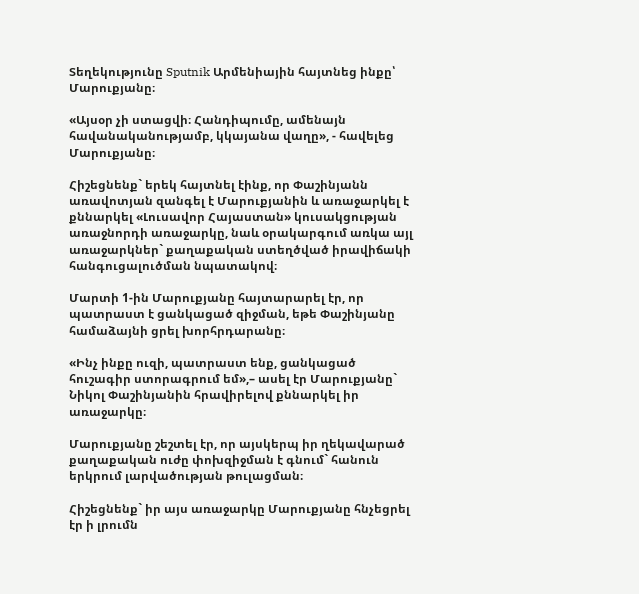Տեղեկությունը Sputnik Արմենիային հայտնեց ինքը՝ Մարուքյանը։

«Այսօր չի ստացվի։ Հանդիպումը, ամենայն հավանականությամբ, կկայանա վաղը», - հավելեց Մարուքյանը։

Հիշեցնենք` երեկ հայտնել էինք, որ Փաշինյանն առավոտյան զանգել է Մարուքյանին և առաջարկել է քննարկել «Լուսավոր Հայաստան» կուսակցության առաջնորդի առաջարկը, նաև օրակարգում առկա այլ առաջարկներ` քաղաքական ստեղծված իրավիճակի հանգուցալուծման նպատակով։

Մարտի 1-ին Մարուքյանը հայտարարել էր, որ պատրաստ է ցանկացած զիջման, եթե Փաշինյանը համաձայնի ցրել խորհրդարանը։

«Ինչ ինքը ուզի, պատրաստ ենք, ցանկացած հուշագիր ստորագրում եմ»,– ասել էր Մարուքյանը` Նիկոլ Փաշինյանին հրավիրելով քննարկել իր առաջարկը։

Մարուքյանը շեշտել էր, որ այսկերպ իր ղեկավարած քաղաքական ուժը փոխզիջման է գնում` հանուն երկրում լարվածության թուլացման։

Հիշեցնենք` իր այս առաջարկը Մարուքյանը հնչեցրել էր ի լրումն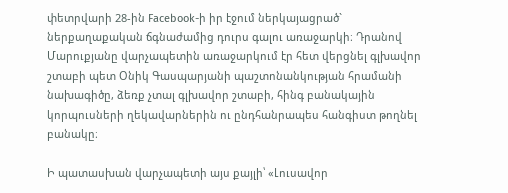փետրվարի 28-ին Facebook-ի իր էջում ներկայացրած` ներքաղաքական ճգնաժամից դուրս գալու առաջարկի։ Դրանով Մարուքյանը վարչապետին առաջարկում էր հետ վերցնել գլխավոր շտաբի պետ Օնիկ Գասպարյանի պաշտոնանկության հրամանի նախագիծը, ձեռք չտալ գլխավոր շտաբի, հինգ բանակային կորպուսների ղեկավարներին ու ընդհանրապես հանգիստ թողնել բանակը։

Ի պատասխան վարչապետի այս քայլի՝ «Լուսավոր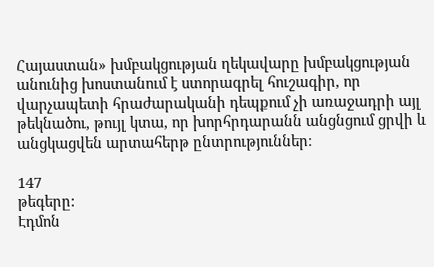Հայաստան» խմբակցության ղեկավարը խմբակցության անունից խոստանում է ստորագրել հուշագիր, որ վարչապետի հրաժարականի դեպքում չի առաջադրի այլ թեկնածու, թույլ կտա, որ խորհրդարանն անցնցում ցրվի և անցկացվեն արտահերթ ընտրություններ։

147
թեգերը:
Էդմոն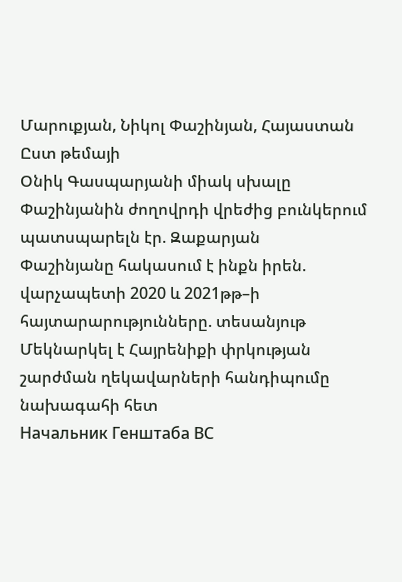Մարուքյան, Նիկոլ Փաշինյան, Հայաստան
Ըստ թեմայի
Օնիկ Գասպարյանի միակ սխալը Փաշինյանին ժողովրդի վրեժից բունկերում պատսպարելն էր. Զաքարյան
Փաշինյանը հակասում է ինքն իրեն. վարչապետի 2020 և 2021թթ–ի հայտարարությունները. տեսանյութ
Մեկնարկել է Հայրենիքի փրկության շարժման ղեկավարների հանդիպումը նախագահի հետ
Начальник Генштаба ВС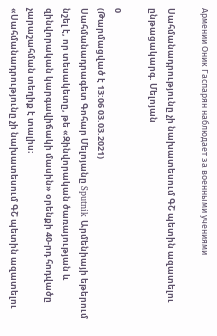Армении Оник Гаспарян наблюдает за военными учениями

Սահմանադրությունը չի նախատեսում ԳՇ պետին ազատելու ընթացակարգ. Մելոյան

0
(Թարմացված է 13:06 03.03.2021)
Սահմանադրագետ Գոհար Մելոյանը Sputnik Արմենիայի եթերում նշել է, որ տեսակետը, թե «Զինվորական ծառայության և զինվորական կարգավիճակի մասին» օրենքի 40-րդ հոդվածը չարաշահման տեղիք է տալիս։
«Սահմանադրությունը չի նախատեսում ԳՇ պետին ազատելու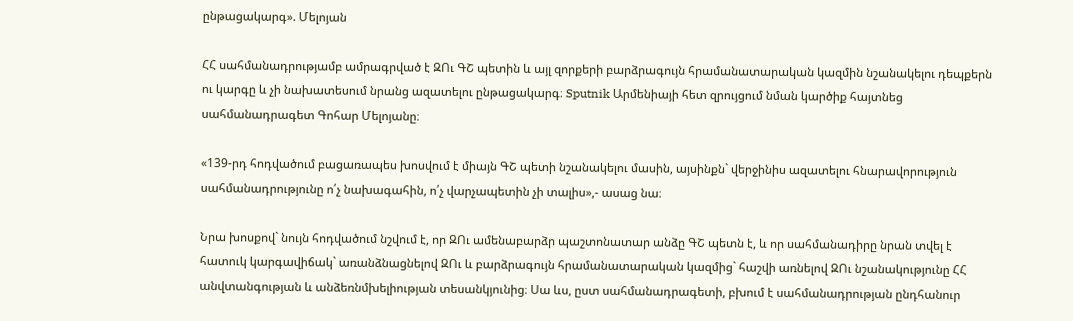ընթացակարգ». Մելոյան

ՀՀ սահմանադրությամբ ամրագրված է ԶՈւ ԳՇ պետին և այլ զորքերի բարձրագույն հրամանատարական կազմին նշանակելու դեպքերն ու կարգը և չի նախատեսում նրանց ազատելու ընթացակարգ։ Sputnik Արմենիայի հետ զրույցում նման կարծիք հայտնեց սահմանադրագետ Գոհար Մելոյանը։

«139-րդ հոդվածում բացառապես խոսվում է միայն ԳՇ պետի նշանակելու մասին, այսինքն` վերջինիս ազատելու հնարավորություն սահմանադրությունը ո՛չ նախագահին, ո՛չ վարչապետին չի տալիս»,- ասաց նա։

Նրա խոսքով` նույն հոդվածում նշվում է, որ ԶՈւ ամենաբարձր պաշտոնատար անձը ԳՇ պետն է, և որ սահմանադիրը նրան տվել է հատուկ կարգավիճակ` առանձնացնելով ԶՈւ և բարձրագույն հրամանատարական կազմից` հաշվի առնելով ԶՈւ նշանակությունը ՀՀ անվտանգության և անձեռնմխելիության տեսանկյունից։ Սա ևս, ըստ սահմանադրագետի, բխում է սահմանադրության ընդհանուր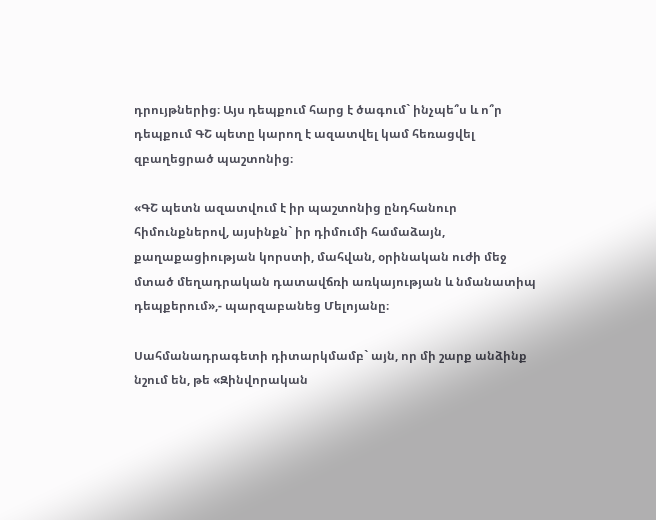դրույթներից։ Այս դեպքում հարց է ծագում` ինչպե՞ս և ո՞ր դեպքում ԳՇ պետը կարող է ազատվել կամ հեռացվել զբաղեցրած պաշտոնից։

«ԳՇ պետն ազատվում է իր պաշտոնից ընդհանուր հիմունքներով, այսինքն` իր դիմումի համաձայն, քաղաքացիության կորստի, մահվան, օրինական ուժի մեջ մտած մեղադրական դատավճռի առկայության և նմանատիպ դեպքերում»,- պարզաբանեց Մելոյանը։

Սահմանադրագետի դիտարկմամբ` այն, որ մի շարք անձինք նշում են, թե «Զինվորական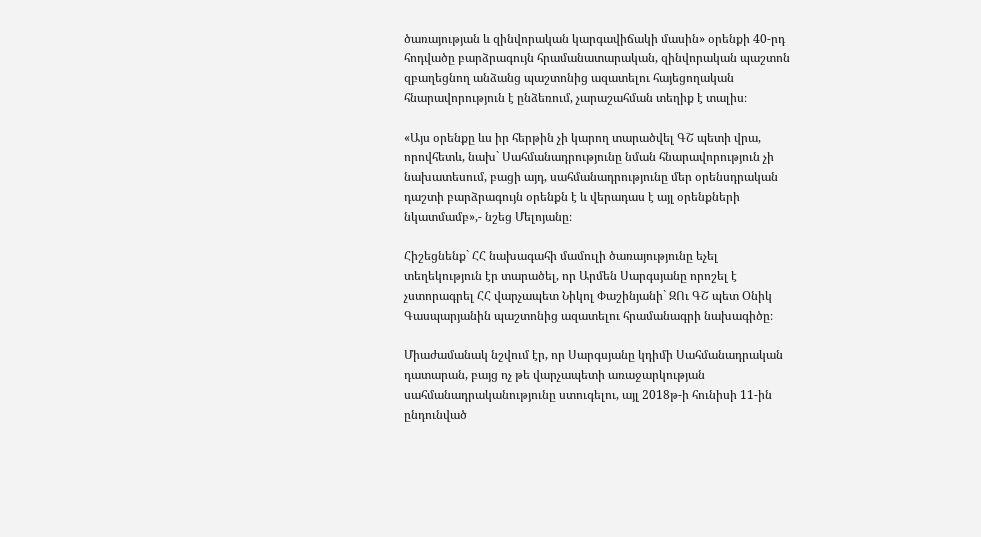ծառայության և զինվորական կարգավիճակի մասին» օրենքի 40-րդ հոդվածը բարձրագույն հրամանատարական, զինվորական պաշտոն զբաղեցնող անձանց պաշտոնից ազատելու հայեցողական հնարավորություն է ընձեռում, չարաշահման տեղիք է տալիս։

«Այս օրենքը ևս իր հերթին չի կարող տարածվել ԳՇ պետի վրա, որովհետև, նախ` Սահմանադրությունը նման հնարավորություն չի նախատեսում, բացի այդ, սահմանադրությունը մեր օրենսդրական դաշտի բարձրագույն օրենքն է և վերադաս է այլ օրենքների նկատմամբ»,- նշեց Մելոյանը։

Հիշեցնենք` ՀՀ նախագահի մամուլի ծառայությունը եչել տեղեկություն էր տարածել, որ Արմեն Սարգսյանը որոշել է չստորագրել ՀՀ վարչապետ Նիկոլ Փաշինյանի` ԶՈւ ԳՇ պետ Օնիկ Գասպարյանին պաշտոնից ազատելու հրամանագրի նախագիծը։

Միաժամանակ նշվում էր, որ Սարգսյանը կդիմի Սահմանադրական դատարան, բայց ոչ թե վարչապետի առաջարկության սահմանադրականությունը ստուգելու, այլ 2018թ-ի հունիսի 11-ին ընդունված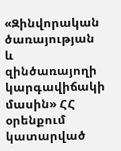«Զինվորական ծառայության և զինծառայողի կարգավիճակի մասին» ՀՀ օրենքում կատարված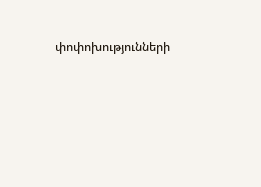փոփոխությունների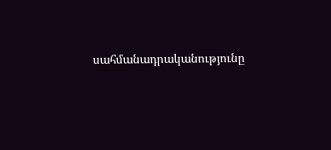սահմանադրականությունը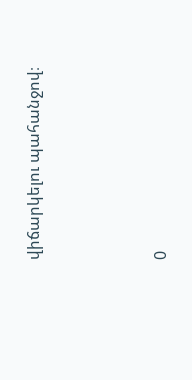վիճարկելու պահանջով։



0